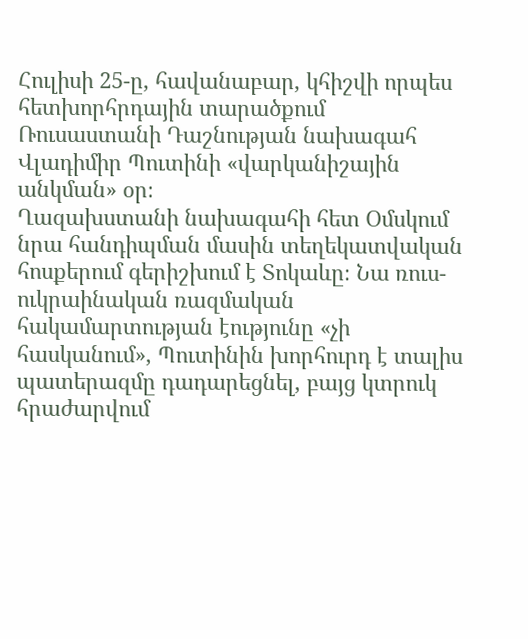Հուլիսի 25-ը, հավանաբար, կհիշվի որպես հետխորհրդային տարածքում Ռուսաստանի Դաշնության նախագահ Վլադիմիր Պուտինի «վարկանիշային անկման» օր։
Ղազախստանի նախագահի հետ Օմսկում նրա հանդիպման մասին տեղեկատվական հոսքերում գերիշխում է Տոկաևը։ Նա ռուս-ուկրաինական ռազմական հակամարտության էությունը «չի հասկանում», Պուտինին խորհուրդ է տալիս պատերազմը դադարեցնել, բայց կտրուկ հրաժարվում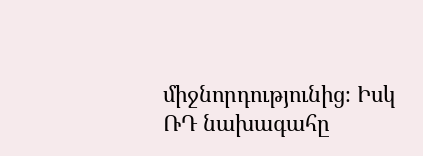միջնորդությունից։ Իսկ ՌԴ նախագահը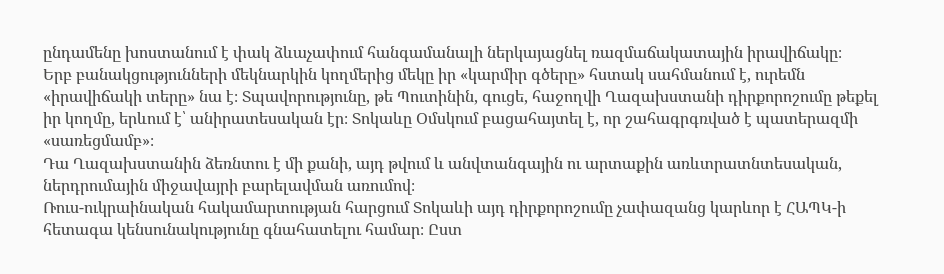ընդամենը խոստանում է փակ ձևաչափում հանգամանալի ներկայացնել ռազմաճակատային իրավիճակը։
Երբ բանակցությունների մեկնարկին կողմերից մեկը իր «կարմիր գծերը» հստակ սահմանում է, ուրեմն «իրավիճակի տերը» նա է։ Տպավորությունը, թե Պուտինին, գուցե, հաջողվի Ղազախստանի դիրքորոշումը թեքել իր կողմը, երևում է՝ անիրատեսական էր։ Տոկաևը Օմսկում բացահայտել է, որ շահագրգռված է պատերազմի «սառեցմամբ»։
Դա Ղազախստանին ձեռնտու է մի քանի, այդ թվում և անվտանգային ու արտաքին առևտրատնտեսական, ներդրումային միջավայրի բարելավման առումով։
Ռուս-ուկրաինական հակամարտության հարցում Տոկաևի այդ դիրքորոշումը չափազանց կարևոր է ՀԱՊԿ-ի հետագա կենսունակությունը գնահատելու համար։ Ըստ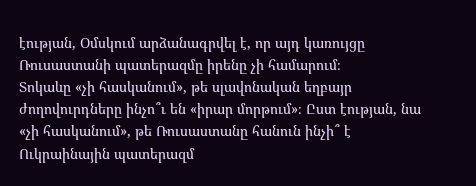էության, Օմսկում արձանագրվել է, որ այդ կառույցը Ռուսաստանի պատերազմը իրենը չի համարում։
Տոկաևը «չի հասկանում», թե սլավոնական եղբայր ժողովուրդները ինչո՞ւ են «իրար մորթում»։ Ըստ էության, նա «չի հասկանում», թե Ռուսաստանը հանուն ինչի՞ է Ուկրաինային պատերազմ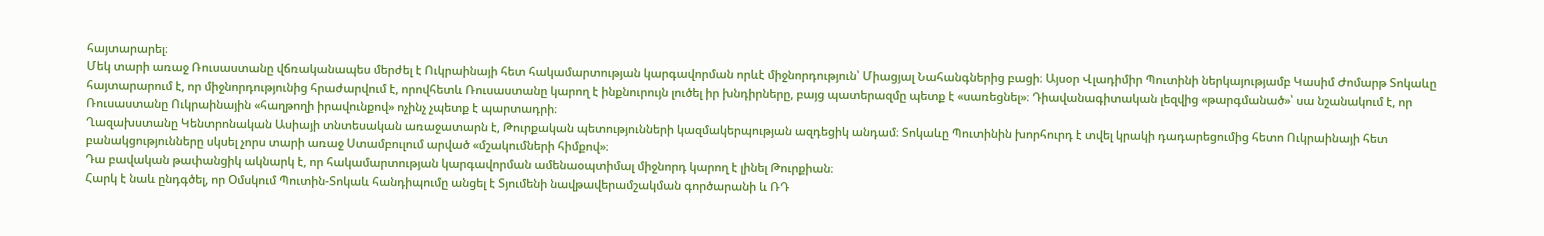հայտարարել։
Մեկ տարի առաջ Ռուսաստանը վճռականապես մերժել է Ուկրաինայի հետ հակամարտության կարգավորման որևէ միջնորդություն՝ Միացյալ Նահանգներից բացի։ Այսօր Վլադիմիր Պուտինի ներկայությամբ Կասիմ Ժոմարթ Տոկաևը հայտարարում է, որ միջնորդությունից հրաժարվում է, որովհետև Ռուսաստանը կարող է ինքնուրույն լուծել իր խնդիրները, բայց պատերազմը պետք է «սառեցնել»։ Դիավանագիտական լեզվից «թարգմանած»՝ սա նշանակում է, որ Ռուսաստանը Ուկրաինային «հաղթողի իրավունքով» ոչինչ չպետք է պարտադրի։
Ղազախստանը Կենտրոնական Ասիայի տնտեսական առաջատարն է, Թուրքական պետությունների կազմակերպության ազդեցիկ անդամ։ Տոկաևը Պուտինին խորհուրդ է տվել կրակի դադարեցումից հետո Ուկրաինայի հետ բանակցությունները սկսել չորս տարի առաջ Ստամբուլում արված «մշակումների հիմքով»։
Դա բավական թափանցիկ ակնարկ է, որ հակամարտության կարգավորման ամենաօպտիմալ միջնորդ կարող է լինել Թուրքիան։
Հարկ է նաև ընդգծել, որ Օմսկում Պուտին-Տոկաև հանդիպումը անցել է Տյումենի նավթավերամշակման գործարանի և ՌԴ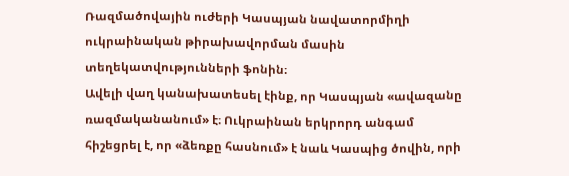Ռազմածովային ուժերի Կասպյան նավատորմիղի ուկրաինական թիրախավորման մասին տեղեկատվությունների ֆոնին։
Ավելի վաղ կանախատեսել էինք, որ Կասպյան «ավազանը ռազմականանում» է։ Ուկրաինան երկրորդ անգամ հիշեցրել է, որ «ձեռքը հասնում» է նաև Կասպից ծովին, որի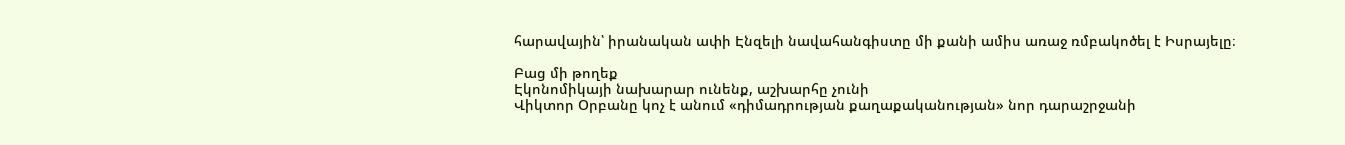հարավային՝ իրանական ափի Էնզելի նավահանգիստը մի քանի ամիս առաջ ռմբակոծել է Իսրայելը։

Բաց մի թողեք
Էկոնոմիկայի նախարար ունենք, աշխարհը չունի
Վիկտոր Օրբանը կոչ է անում «դիմադրության քաղաքականության» նոր դարաշրջանի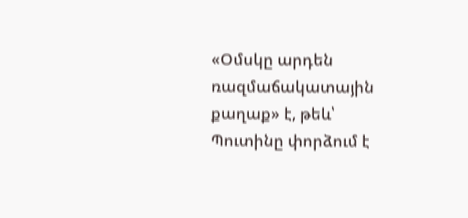«Օմսկը արդեն ռազմաճակատային քաղաք» է, թեև՝ Պուտինը փորձում է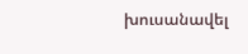խուսանավել